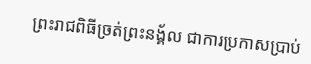ព្រះរាជពិធីច្រត់ព្រះនង្គ័ល ជាការប្រកាសប្រាប់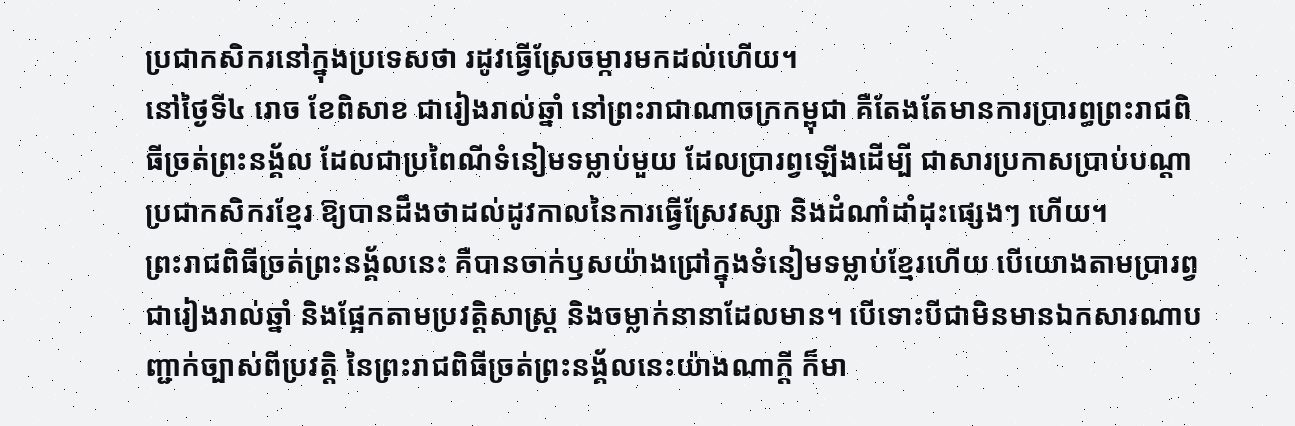ប្រជាកសិករនៅក្នុងប្រទេសថា រដូវធ្វើស្រែចម្ការមកដល់ហើយ។
នៅថ្ងៃទី៤ រោច ខែពិសាខ ជារៀងរាល់ឆ្នាំ នៅព្រះរាជាណាចក្រកម្ពុជា គឺតែងតែមានការប្រារព្ធព្រះរាជពិធីច្រត់ព្រះនង្គ័ល ដែលជាប្រពៃណីទំនៀមទម្លាប់មួយ ដែលប្រារព្វឡើងដើម្បី ជាសារប្រកាសប្រាប់បណ្តាប្រជាកសិករខ្មែរ ឱ្យបានដឹងថាដល់ដូវកាលនៃការធ្វើស្រែវស្សា និងដំណាំដាំដុះផ្សេងៗ ហើយ។
ព្រះរាជពិធីច្រត់ព្រះនង្គ័លនេះ គឺបានចាក់ឫសយ៉ាងជ្រៅក្នុងទំនៀមទម្លាប់ខ្មែរហើយ បើយោងតាមប្រារព្វជារៀងរាល់ឆ្នាំ និងផ្អែកតាមប្រវត្តិសាស្ត្រ និងចម្លាក់នានាដែលមាន។ បើទោះបីជាមិនមានឯកសារណាបញ្ជាក់ច្បាស់ពីប្រវត្តិ នៃព្រះរាជពិធីច្រត់ព្រះនង្គ័លនេះយ៉ាងណាក្តី ក៏មា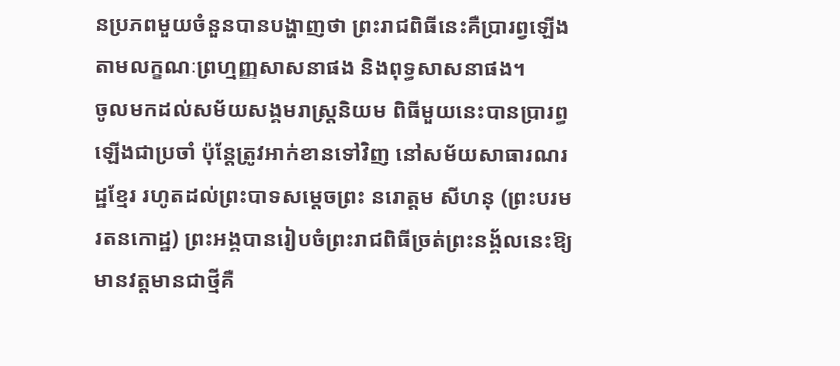នប្រភពមួយចំនួនបានបង្ហាញថា ព្រះរាជពិធីនេះគឺប្រារព្វឡើងតាមលក្ខណៈព្រហ្មញ្ញសាសនាផង និងពុទ្ធសាសនាផង។
ចូលមកដល់សម័យសង្គមរាស្ត្រនិយម ពិធីមួយនេះបានប្រារព្ធឡើងជាប្រចាំ ប៉ុន្តែត្រូវអាក់ខានទៅវិញ នៅសម័យសាធារណរដ្ឋខ្មែរ រហូតដល់ព្រះបាទសម្តេចព្រះ នរោត្តម សីហនុ (ព្រះបរមរតនកោដ្ឋ) ព្រះអង្គបានរៀបចំព្រះរាជពិធីច្រត់ព្រះនង្គ័លនេះឱ្យមានវត្តមានជាថ្មីគឺ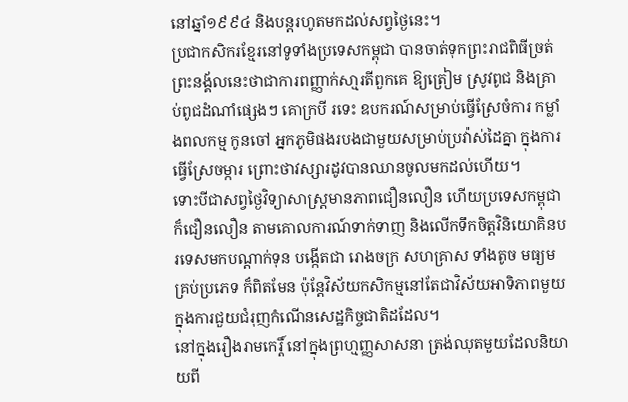នៅឆ្នាំ១៩៩៤ និងបន្តរហូតមកដល់សព្វថ្ងៃនេះ។
ប្រជាកសិករខ្មែរនៅទូទាំងប្រទេសកម្ពុជា បានចាត់ទុកព្រះរាជពិធីច្រត់ព្រះនង្គ័លនេះថាជាការពញ្ញាក់សា្មរតីពួកគេ ឱ្យត្រៀម ស្រូវពូជ និងគ្រាប់ពូជដំណាំផ្សេងៗ គោក្របី រទេះ ឧបករណ៍សម្រាប់ធ្វើស្រែចំការ កម្លាំងពលកម្ម កូនចៅ អ្នកភូមិផងរបងជាមួយសម្រាប់ប្រវ៉ាស់ដៃគ្នា ក្នុងការធ្វើស្រែចម្ការ ព្រោះថាវស្សារដូវបានឈានចូលមកដល់ហើយ។
ទោះបីជាសព្វថ្ងៃវិទ្យាសាស្រ្តមានភាពជឿនលឿន ហើយប្រទេសកម្ពុជា ក៏ជឿនលឿន តាមគោលការណ៍ទាក់ទាញ និងលើកទឹកចិត្តវិនិយោគិនបរទេសមកបណ្តាក់ទុន បង្កើតជា រោងចក្រ សហគ្រាស ទាំងតូច មធ្យម គ្រប់ប្រភេទ ក៏ពិតមែន ប៉ុន្តែវិស័យកសិកម្មនៅតែជាវិស័យអាទិភាពមួយ ក្នុងការជួយជំរុញកំណើនសេដ្ឋកិច្ចជាតិដដែល។
នៅក្នុងរឿងរាមកេរ្តិ៍ នៅក្នុងព្រហ្មញ្ញសាសនា ត្រង់ឈុតមួយដែលនិយាយពី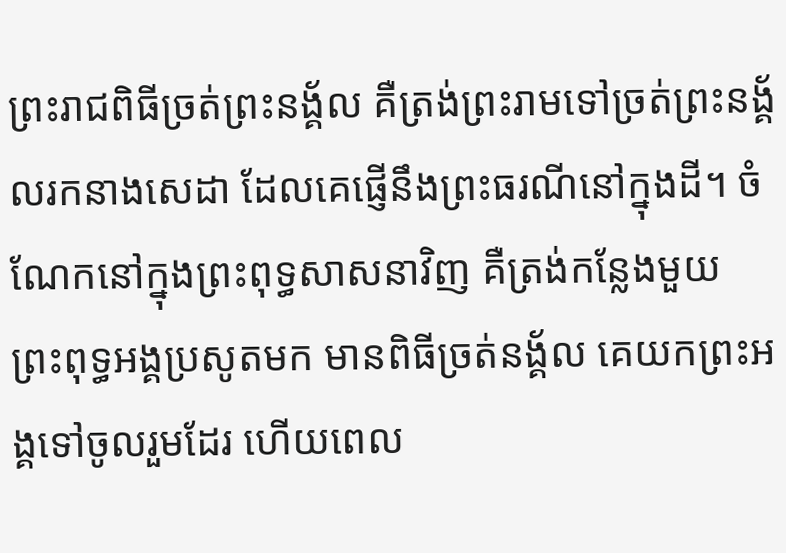ព្រះរាជពិធីច្រត់ព្រះនង្គ័ល គឺត្រង់ព្រះរាមទៅច្រត់ព្រះនង្គ័លរកនាងសេដា ដែលគេផ្ញើនឹងព្រះធរណីនៅក្នុងដី។ ចំណែកនៅក្នុងព្រះពុទ្ធសាសនាវិញ គឺត្រង់កន្លែងមួយ ព្រះពុទ្ធអង្គប្រសូតមក មានពិធីច្រត់នង្គ័ល គេយកព្រះអង្គទៅចូលរួមដែរ ហើយពេល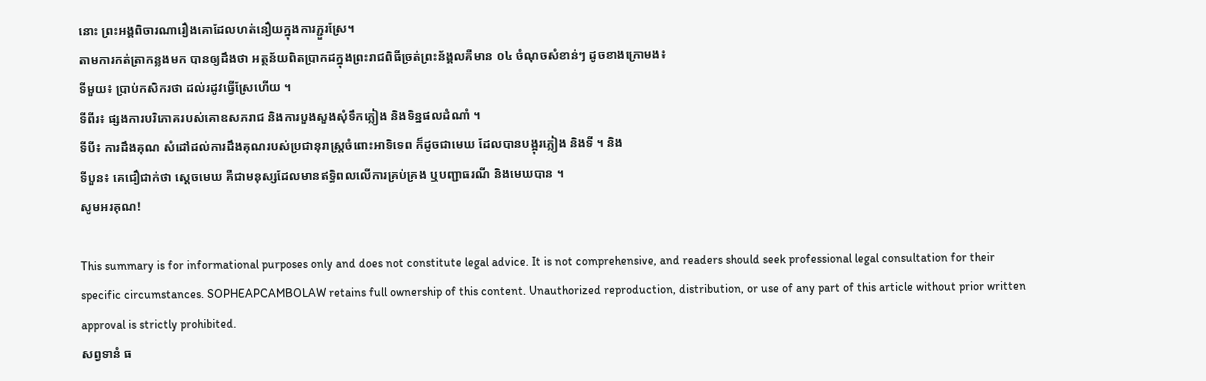នោះ ព្រះអង្គពិចារណារឿងគោដែលហត់នឿយក្នុងការភ្ជួរស្រែ។
តាមការកត់ត្រាកន្លងមក បានឲ្យដឹងថា អត្ថន័យពិតប្រាកដក្នុងព្រះរាជពិធីច្រត់ព្រះន័ង្គលគឺមាន ០៤ ចំណុចសំខាន់ៗ ដូចខាងក្រោមង៖
ទីមួយ៖ ប្រាប់កសិករថា ដល់រដូវធ្វើស្រែហើយ ។
ទីពីរ៖ ផ្សងការបរិភោគរបស់គោឧសភរាជ និងការបួងសួងសុំទឹកភ្លៀង និងទិន្នផលដំណាំ ។
ទីបី៖ ការដឹងគុណ សំដៅដល់ការដឹងគុណរបស់ប្រជានុរាស្ត្រចំពោះអាទិទេព ក៏ដូចជាមេឃ ដែលបានបង្អុរភ្លៀង និងទី ។ និង
ទីបួន៖ គេជឿជាក់ថា ស្ដេចមេឃ គឺជាមនុស្សដែលមានឥទ្ធិពលលើការគ្រប់គ្រង ឬបញ្ជាធរណី និងមេឃបាន ។
សូមអរគុណ!

This summary is for informational purposes only and does not constitute legal advice. It is not comprehensive, and readers should seek professional legal consultation for their specific circumstances. SOPHEAPCAMBOLAW retains full ownership of this content. Unauthorized reproduction, distribution, or use of any part of this article without prior written approval is strictly prohibited.
សព្វទានំ ធ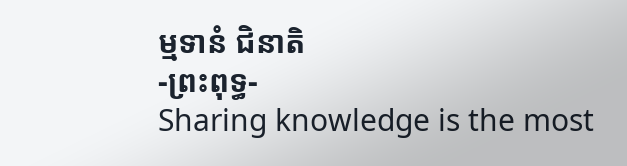ម្មទានំ ជិនាតិ
-ព្រះពុទ្ធ-
Sharing knowledge is the most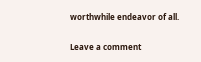worthwhile endeavor of all.

Leave a comment